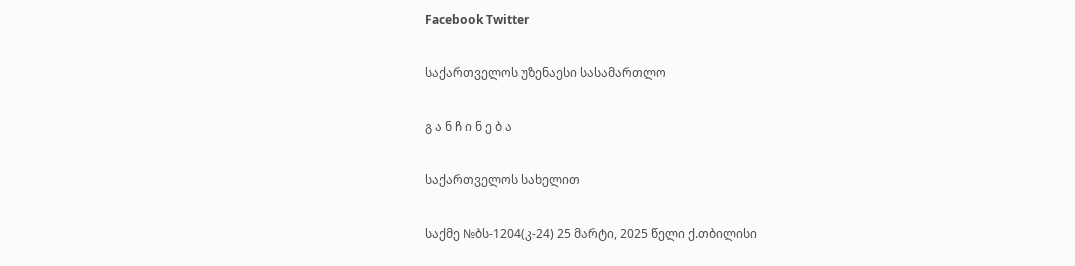Facebook Twitter

საქართველოს უზენაესი სასამართლო

გ ა ნ ჩ ი ნ ე ბ ა

საქართველოს სახელით

საქმე №ბს-1204(კ-24) 25 მარტი, 2025 წელი ქ.თბილისი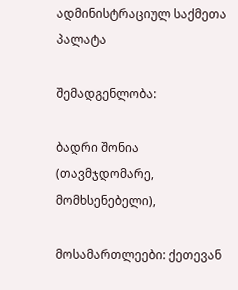ადმინისტრაციულ საქმეთა პალატა

შემადგენლობა:

ბადრი შონია (თავმჯდომარე, მომხსენებელი),

მოსამართლეები: ქეთევან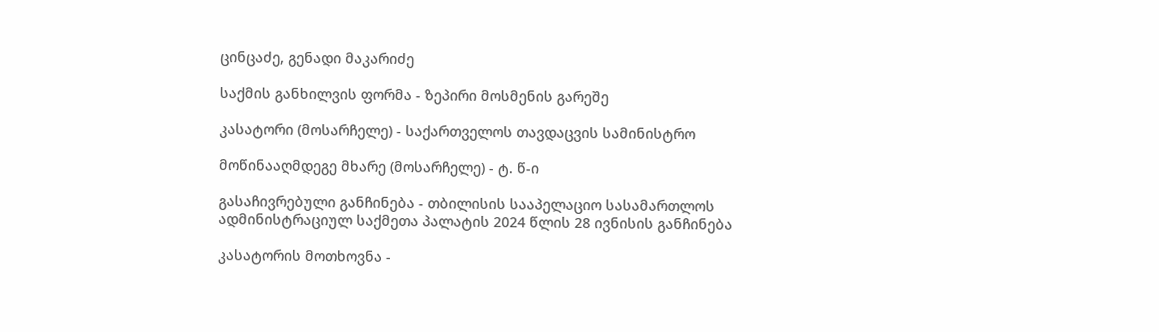ცინცაძე, გენადი მაკარიძე

საქმის განხილვის ფორმა - ზეპირი მოსმენის გარეშე

კასატორი (მოსარჩელე) - საქართველოს თავდაცვის სამინისტრო

მოწინააღმდეგე მხარე (მოსარჩელე) - ტ. წ-ი

გასაჩივრებული განჩინება - თბილისის სააპელაციო სასამართლოს ადმინისტრაციულ საქმეთა პალატის 2024 წლის 28 ივნისის განჩინება

კასატორის მოთხოვნა -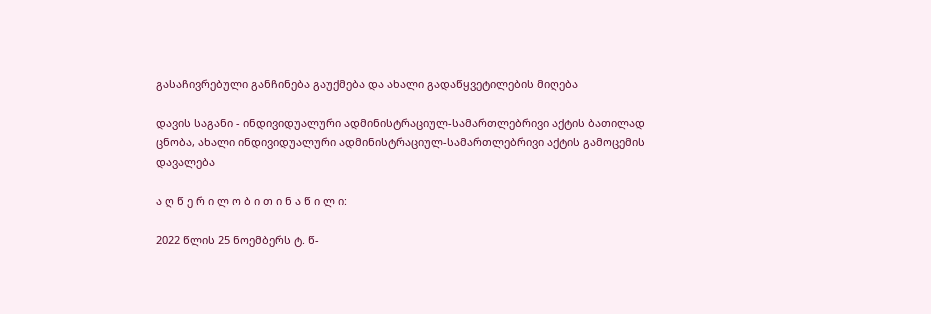გასაჩივრებული განჩინება გაუქმება და ახალი გადაწყვეტილების მიღება

დავის საგანი - ინდივიდუალური ადმინისტრაციულ-სამართლებრივი აქტის ბათილად ცნობა, ახალი ინდივიდუალური ადმინისტრაციულ-სამართლებრივი აქტის გამოცემის დავალება

ა ღ წ ე რ ი ლ ო ბ ი თ ი ნ ა წ ი ლ ი:

2022 წლის 25 ნოემბერს ტ. წ-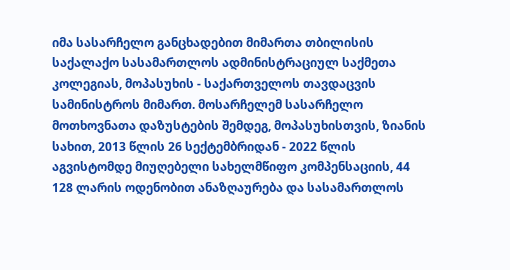იმა სასარჩელო განცხადებით მიმართა თბილისის საქალაქო სასამართლოს ადმინისტრაციულ საქმეთა კოლეგიას, მოპასუხის - საქართველოს თავდაცვის სამინისტროს მიმართ. მოსარჩელემ სასარჩელო მოთხოვნათა დაზუსტების შემდეგ, მოპასუხისთვის, ზიანის სახით, 2013 წლის 26 სექტემბრიდან - 2022 წლის აგვისტომდე მიუღებელი სახელმწიფო კომპენსაციის, 44 128 ლარის ოდენობით ანაზღაურება და სასამართლოს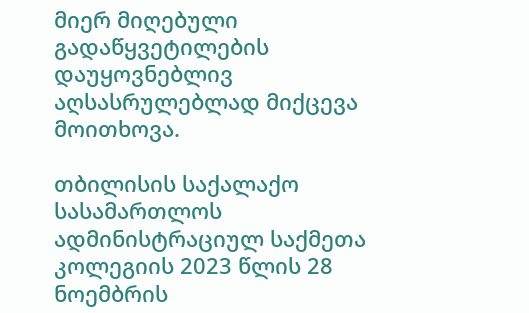მიერ მიღებული გადაწყვეტილების დაუყოვნებლივ აღსასრულებლად მიქცევა მოითხოვა.

თბილისის საქალაქო სასამართლოს ადმინისტრაციულ საქმეთა კოლეგიის 2023 წლის 28 ნოემბრის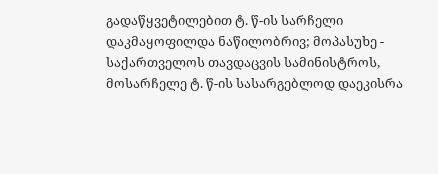გადაწყვეტილებით ტ. წ-ის სარჩელი დაკმაყოფილდა ნაწილობრივ; მოპასუხე - საქართველოს თავდაცვის სამინისტროს, მოსარჩელე ტ. წ-ის სასარგებლოდ დაეკისრა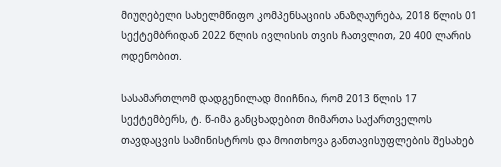მიუღებელი სახელმწიფო კომპენსაციის ანაზღაურება, 2018 წლის 01 სექტემბრიდან 2022 წლის ივლისის თვის ჩათვლით, 20 400 ლარის ოდენობით.

სასამართლომ დადგენილად მიიჩნია, რომ 2013 წლის 17 სექტემბერს, ტ. წ-იმა განცხადებით მიმართა საქართველოს თავდაცვის სამინისტროს და მოითხოვა განთავისუფლების შესახებ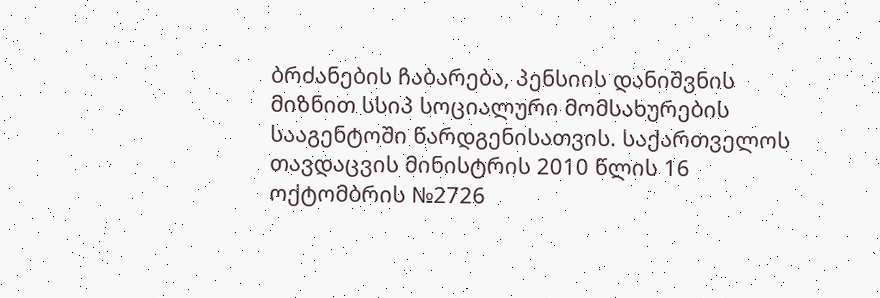ბრძანების ჩაბარება, პენსიის დანიშვნის მიზნით სსიპ სოციალური მომსახურების სააგენტოში წარდგენისათვის. საქართველოს თავდაცვის მინისტრის 2010 წლის 16 ოქტომბრის №2726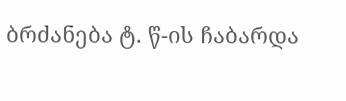ბრძანება ტ. წ-ის ჩაბარდა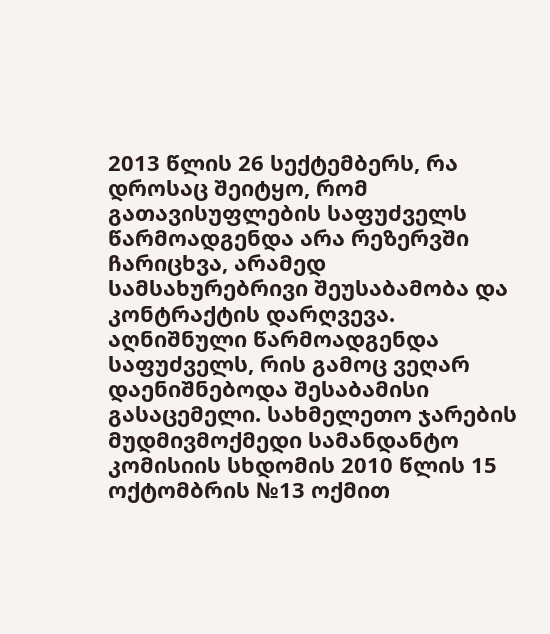2013 წლის 26 სექტემბერს, რა დროსაც შეიტყო, რომ გათავისუფლების საფუძველს წარმოადგენდა არა რეზერვში ჩარიცხვა, არამედ სამსახურებრივი შეუსაბამობა და კონტრაქტის დარღვევა. აღნიშნული წარმოადგენდა საფუძველს, რის გამოც ვეღარ დაენიშნებოდა შესაბამისი გასაცემელი. სახმელეთო ჯარების მუდმივმოქმედი სამანდანტო კომისიის სხდომის 2010 წლის 15 ოქტომბრის №13 ოქმით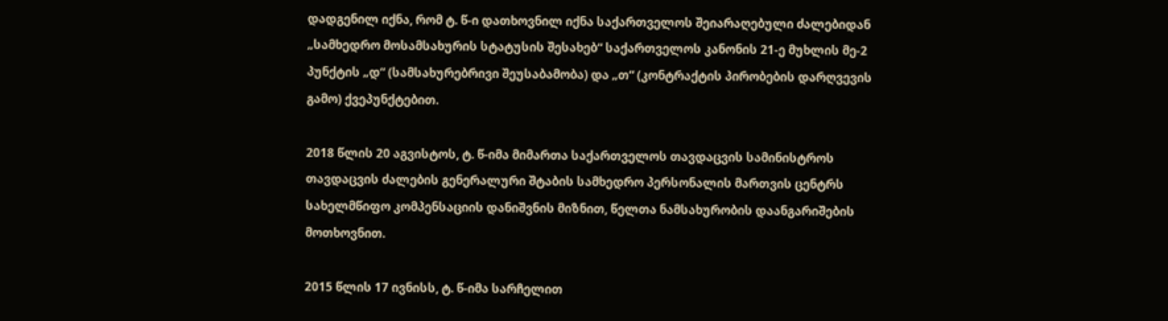დადგენილ იქნა, რომ ტ. წ-ი დათხოვნილ იქნა საქართველოს შეიარაღებული ძალებიდან „სამხედრო მოსამსახურის სტატუსის შესახებ“ საქართველოს კანონის 21-ე მუხლის მე-2 პუნქტის „დ“ (სამსახურებრივი შეუსაბამობა) და „თ“ (კონტრაქტის პირობების დარღვევის გამო) ქვეპუნქტებით.

2018 წლის 20 აგვისტოს, ტ. წ-იმა მიმართა საქართველოს თავდაცვის სამინისტროს თავდაცვის ძალების გენერალური შტაბის სამხედრო პერსონალის მართვის ცენტრს სახელმწიფო კომპენსაციის დანიშვნის მიზნით, წელთა ნამსახურობის დაანგარიშების მოთხოვნით.

2015 წლის 17 ივნისს, ტ. წ-იმა სარჩელით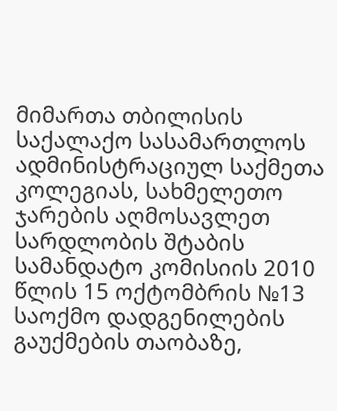მიმართა თბილისის საქალაქო სასამართლოს ადმინისტრაციულ საქმეთა კოლეგიას, სახმელეთო ჯარების აღმოსავლეთ სარდლობის შტაბის სამანდატო კომისიის 2010 წლის 15 ოქტომბრის №13 საოქმო დადგენილების გაუქმების თაობაზე,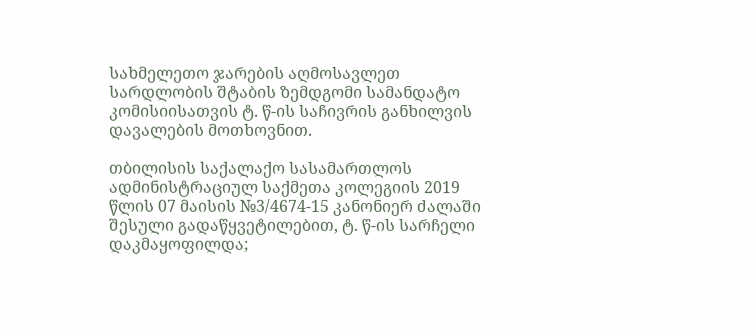სახმელეთო ჯარების აღმოსავლეთ სარდლობის შტაბის ზემდგომი სამანდატო კომისიისათვის ტ. წ-ის საჩივრის განხილვის დავალების მოთხოვნით.

თბილისის საქალაქო სასამართლოს ადმინისტრაციულ საქმეთა კოლეგიის 2019 წლის 07 მაისის №3/4674-15 კანონიერ ძალაში შესული გადაწყვეტილებით, ტ. წ-ის სარჩელი დაკმაყოფილდა;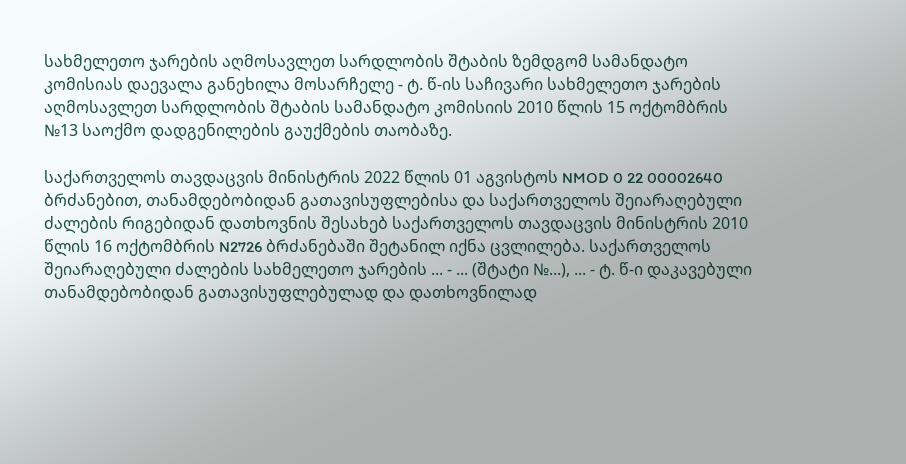სახმელეთო ჯარების აღმოსავლეთ სარდლობის შტაბის ზემდგომ სამანდატო კომისიას დაევალა განეხილა მოსარჩელე - ტ. წ-ის საჩივარი სახმელეთო ჯარების აღმოსავლეთ სარდლობის შტაბის სამანდატო კომისიის 2010 წლის 15 ოქტომბრის №13 საოქმო დადგენილების გაუქმების თაობაზე.

საქართველოს თავდაცვის მინისტრის 2022 წლის 01 აგვისტოს NMOD 0 22 00002640 ბრძანებით, თანამდებობიდან გათავისუფლებისა და საქართველოს შეიარაღებული ძალების რიგებიდან დათხოვნის შესახებ საქართველოს თავდაცვის მინისტრის 2010 წლის 16 ოქტომბრის N2726 ბრძანებაში შეტანილ იქნა ცვლილება. საქართველოს შეიარაღებული ძალების სახმელეთო ჯარების ... - ... (შტატი №...), ... - ტ. წ-ი დაკავებული თანამდებობიდან გათავისუფლებულად და დათხოვნილად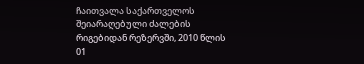ჩაითვალა საქართველოს შეიარაღებული ძალების რიგებიდან რეზერვში, 2010 წლის 01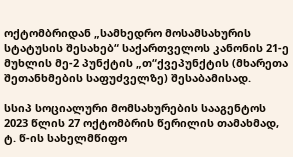ოქტომბრიდან „სამხედრო მოსამსახურის სტატუსის შესახებ“ საქართველოს კანონის 21-ე მუხლის მე-2 პუნქტის „თ“ქვეპუნქტის (მხარეთა შეთანხმების საფუძველზე) შესაბამისად.

სსიპ სოციალური მომსახურების სააგენტოს 2023 წლის 27 ოქტომბრის წერილის თამახმად, ტ. წ-ის სახელმწიფო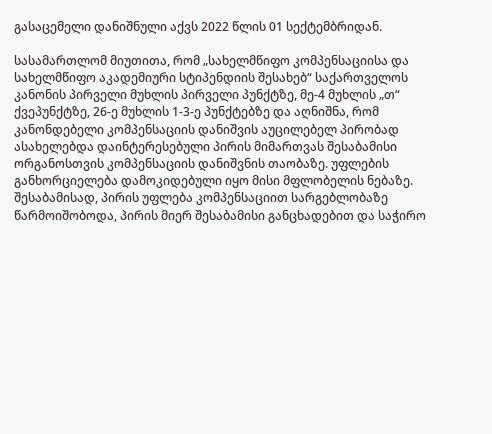გასაცემელი დანიშნული აქვს 2022 წლის 01 სექტემბრიდან.

სასამართლომ მიუთითა, რომ „სახელმწიფო კომპენსაციისა და სახელმწიფო აკადემიური სტიპენდიის შესახებ“ საქართველოს კანონის პირველი მუხლის პირველი პუნქტზე, მე-4 მუხლის „თ“ ქვეპუნქტზე, 26-ე მუხლის 1-3-ე პუნქტებზე და აღნიშნა, რომ კანონდებელი კომპენსაციის დანიშვის აუცილებელ პირობად ასახელებდა დაინტერესებული პირის მიმართვას შესაბამისი ორგანოსთვის კომპენსაციის დანიშვნის თაობაზე. უფლების განხორციელება დამოკიდებული იყო მისი მფლობელის ნებაზე. შესაბამისად, პირის უფლება კომპენსაციით სარგებლობაზე წარმოიშობოდა, პირის მიერ შესაბამისი განცხადებით და საჭირო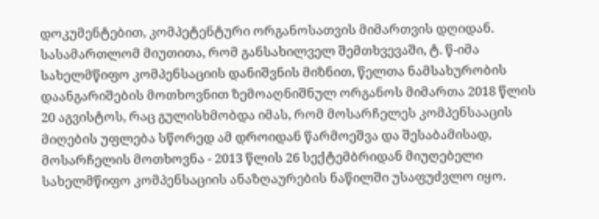დოკუმენტებით, კომპეტენტური ორგანოსათვის მიმართვის დღიდან. სასამართლომ მიუთითა, რომ განსახილველ შემთხვევაში, ტ. წ-იმა სახელმწიფო კომპენსაციის დანიშვნის მიზნით, წელთა ნამსახურობის დაანგარიშების მოთხოვნით ზემოაღნიშნულ ორგანოს მიმართა 2018 წლის 20 აგვისტოს, რაც გულისხმობდა იმას, რომ მოსარჩელეს კომპენსააცის მიღების უფლება სწორედ ამ დროიდან წარმოეშვა და შესაბამისად, მოსარჩელის მოთხოვნა - 2013 წლის 26 სექტემბრიდან მიუღებელი სახელმწიფო კომპენსაციის ანაზღაურების ნაწილში უსაფუძვლო იყო.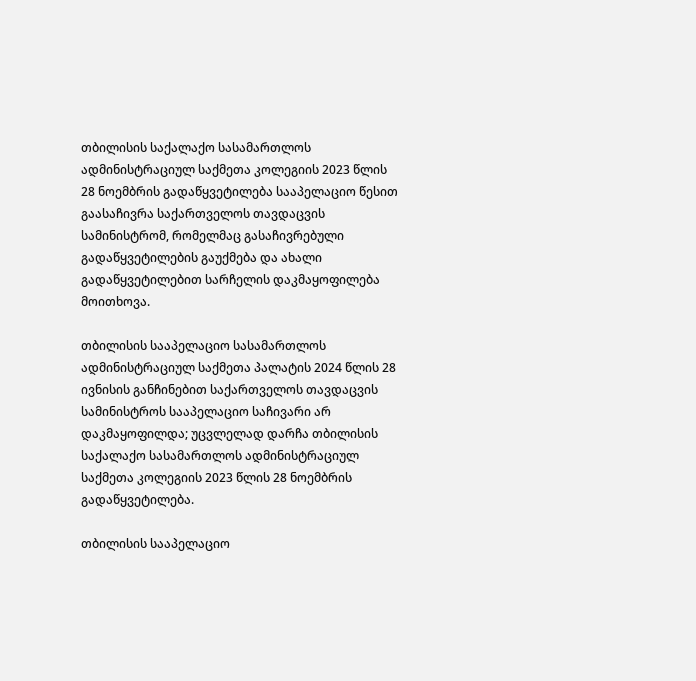თბილისის საქალაქო სასამართლოს ადმინისტრაციულ საქმეთა კოლეგიის 2023 წლის 28 ნოემბრის გადაწყვეტილება სააპელაციო წესით გაასაჩივრა საქართველოს თავდაცვის სამინისტრომ, რომელმაც გასაჩივრებული გადაწყვეტილების გაუქმება და ახალი გადაწყვეტილებით სარჩელის დაკმაყოფილება მოითხოვა.

თბილისის სააპელაციო სასამართლოს ადმინისტრაციულ საქმეთა პალატის 2024 წლის 28 ივნისის განჩინებით საქართველოს თავდაცვის სამინისტროს სააპელაციო საჩივარი არ დაკმაყოფილდა; უცვლელად დარჩა თბილისის საქალაქო სასამართლოს ადმინისტრაციულ საქმეთა კოლეგიის 2023 წლის 28 ნოემბრის გადაწყვეტილება.

თბილისის სააპელაციო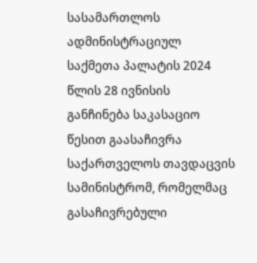სასამართლოს ადმინისტრაციულ საქმეთა პალატის 2024 წლის 28 ივნისის განჩინება საკასაციო წესით გაასაჩივრა საქართველოს თავდაცვის სამინისტრომ, რომელმაც გასაჩივრებული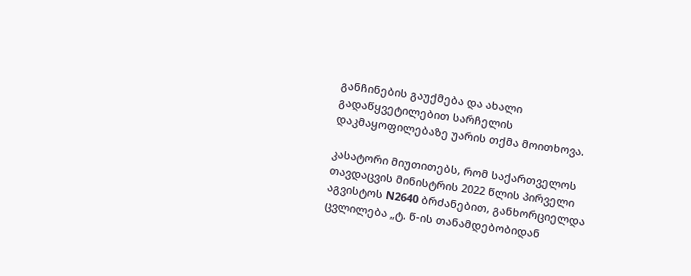განჩინების გაუქმება და ახალი გადაწყვეტილებით სარჩელის დაკმაყოფილებაზე უარის თქმა მოითხოვა.

კასატორი მიუთითებს, რომ საქართველოს თავდაცვის მინისტრის 2022 წლის პირველი აგვისტოს N2640 ბრძანებით, განხორციელდა ცვლილება „ტ. წ-ის თანამდებობიდან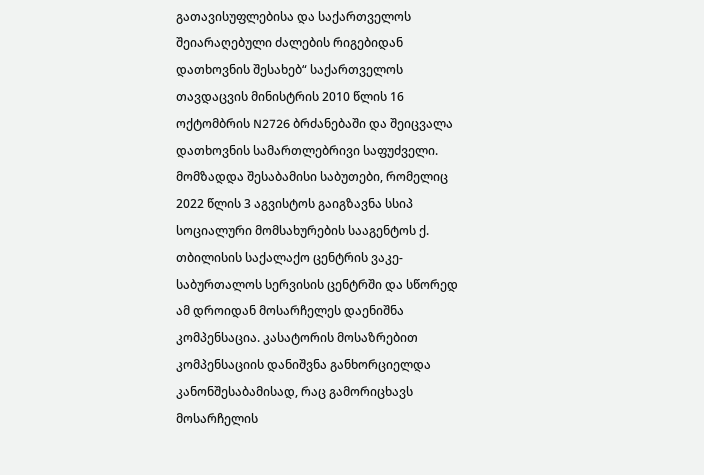გათავისუფლებისა და საქართველოს შეიარაღებული ძალების რიგებიდან დათხოვნის შესახებ“ საქართველოს თავდაცვის მინისტრის 2010 წლის 16 ოქტომბრის N2726 ბრძანებაში და შეიცვალა დათხოვნის სამართლებრივი საფუძველი. მომზადდა შესაბამისი საბუთები, რომელიც 2022 წლის 3 აგვისტოს გაიგზავნა სსიპ სოციალური მომსახურების სააგენტოს ქ. თბილისის საქალაქო ცენტრის ვაკე-საბურთალოს სერვისის ცენტრში და სწორედ ამ დროიდან მოსარჩელეს დაენიშნა კომპენსაცია. კასატორის მოსაზრებით კომპენსაციის დანიშვნა განხორციელდა კანონშესაბამისად, რაც გამორიცხავს მოსარჩელის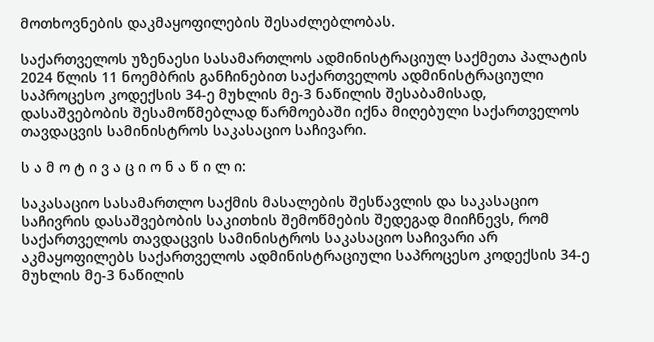მოთხოვნების დაკმაყოფილების შესაძლებლობას.

საქართველოს უზენაესი სასამართლოს ადმინისტრაციულ საქმეთა პალატის 2024 წლის 11 ნოემბრის განჩინებით საქართველოს ადმინისტრაციული საპროცესო კოდექსის 34-ე მუხლის მე-3 ნაწილის შესაბამისად, დასაშვებობის შესამოწმებლად წარმოებაში იქნა მიღებული საქართველოს თავდაცვის სამინისტროს საკასაციო საჩივარი.

ს ა მ ო ტ ი ვ ა ც ი ო ნ ა წ ი ლ ი:

საკასაციო სასამართლო საქმის მასალების შესწავლის და საკასაციო საჩივრის დასაშვებობის საკითხის შემოწმების შედეგად მიიჩნევს, რომ საქართველოს თავდაცვის სამინისტროს საკასაციო საჩივარი არ აკმაყოფილებს საქართველოს ადმინისტრაციული საპროცესო კოდექსის 34-ე მუხლის მე-3 ნაწილის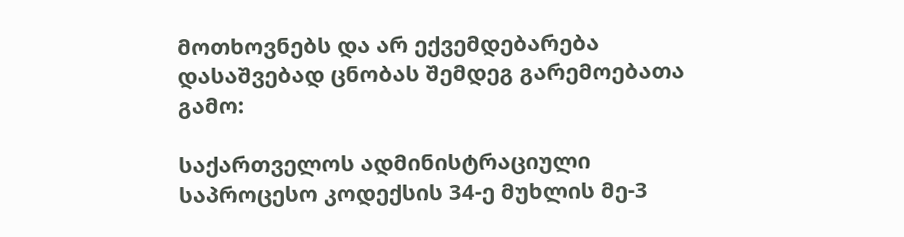მოთხოვნებს და არ ექვემდებარება დასაშვებად ცნობას შემდეგ გარემოებათა გამო:

საქართველოს ადმინისტრაციული საპროცესო კოდექსის 34-ე მუხლის მე-3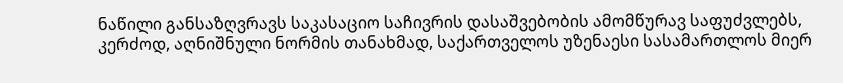ნაწილი განსაზღვრავს საკასაციო საჩივრის დასაშვებობის ამომწურავ საფუძვლებს, კერძოდ, აღნიშნული ნორმის თანახმად, საქართველოს უზენაესი სასამართლოს მიერ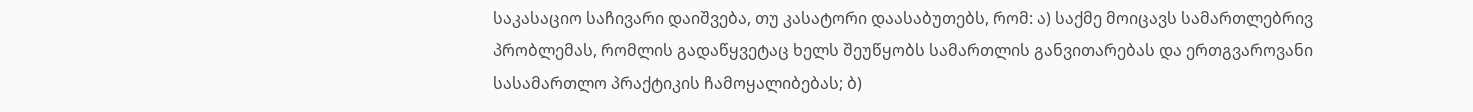საკასაციო საჩივარი დაიშვება, თუ კასატორი დაასაბუთებს, რომ: ა) საქმე მოიცავს სამართლებრივ პრობლემას, რომლის გადაწყვეტაც ხელს შეუწყობს სამართლის განვითარებას და ერთგვაროვანი სასამართლო პრაქტიკის ჩამოყალიბებას; ბ)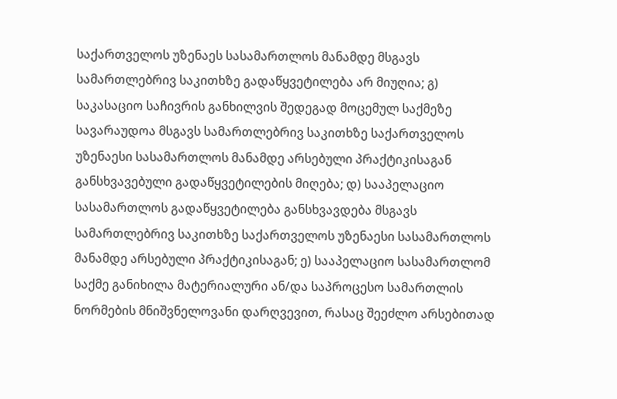საქართველოს უზენაეს სასამართლოს მანამდე მსგავს სამართლებრივ საკითხზე გადაწყვეტილება არ მიუღია; გ) საკასაციო საჩივრის განხილვის შედეგად მოცემულ საქმეზე სავარაუდოა მსგავს სამართლებრივ საკითხზე საქართველოს უზენაესი სასამართლოს მანამდე არსებული პრაქტიკისაგან განსხვავებული გადაწყვეტილების მიღება; დ) სააპელაციო სასამართლოს გადაწყვეტილება განსხვავდება მსგავს სამართლებრივ საკითხზე საქართველოს უზენაესი სასამართლოს მანამდე არსებული პრაქტიკისაგან; ე) სააპელაციო სასამართლომ საქმე განიხილა მატერიალური ან/და საპროცესო სამართლის ნორმების მნიშვნელოვანი დარღვევით, რასაც შეეძლო არსებითად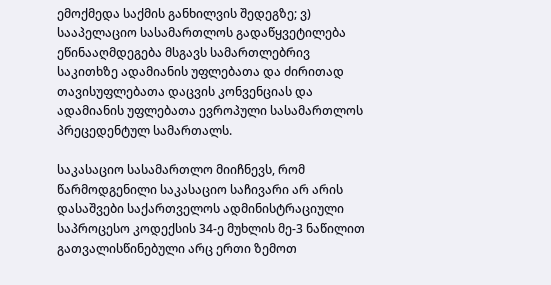ემოქმედა საქმის განხილვის შედეგზე; ვ) სააპელაციო სასამართლოს გადაწყვეტილება ეწინააღმდეგება მსგავს სამართლებრივ საკითხზე ადამიანის უფლებათა და ძირითად თავისუფლებათა დაცვის კონვენციას და ადამიანის უფლებათა ევროპული სასამართლოს პრეცედენტულ სამართალს.

საკასაციო სასამართლო მიიჩნევს, რომ წარმოდგენილი საკასაციო საჩივარი არ არის დასაშვები საქართველოს ადმინისტრაციული საპროცესო კოდექსის 34-ე მუხლის მე-3 ნაწილით გათვალისწინებული არც ერთი ზემოთ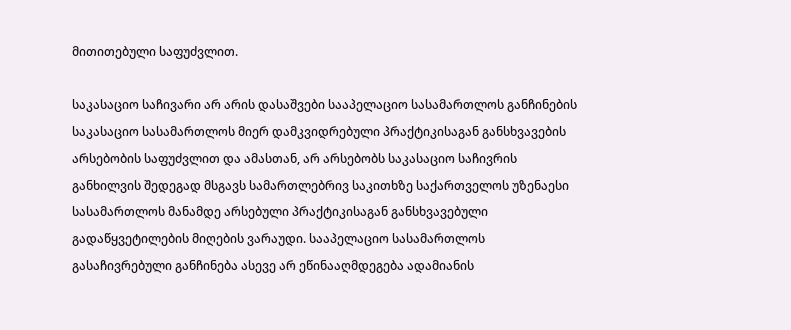მითითებული საფუძვლით.

საკასაციო საჩივარი არ არის დასაშვები სააპელაციო სასამართლოს განჩინების საკასაციო სასამართლოს მიერ დამკვიდრებული პრაქტიკისაგან განსხვავების არსებობის საფუძვლით და ამასთან, არ არსებობს საკასაციო საჩივრის განხილვის შედეგად მსგავს სამართლებრივ საკითხზე საქართველოს უზენაესი სასამართლოს მანამდე არსებული პრაქტიკისაგან განსხვავებული გადაწყვეტილების მიღების ვარაუდი. სააპელაციო სასამართლოს გასაჩივრებული განჩინება ასევე არ ეწინააღმდეგება ადამიანის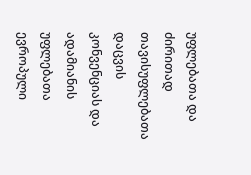უფლებათა და ძირითად თავისუფლებათა დაცვის კონვენციას და ადამიანის უფლებათა ევროპული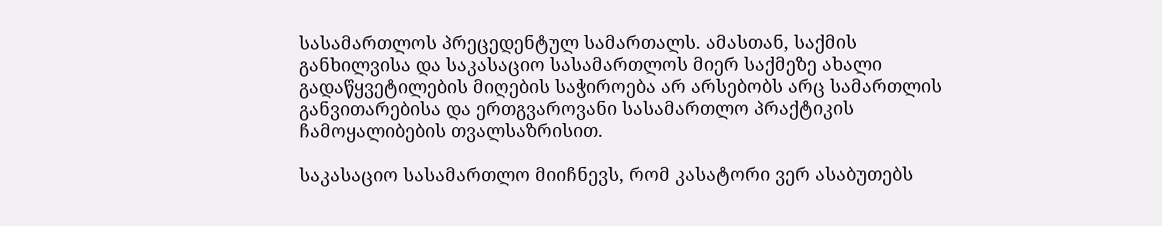სასამართლოს პრეცედენტულ სამართალს. ამასთან, საქმის განხილვისა და საკასაციო სასამართლოს მიერ საქმეზე ახალი გადაწყვეტილების მიღების საჭიროება არ არსებობს არც სამართლის განვითარებისა და ერთგვაროვანი სასამართლო პრაქტიკის ჩამოყალიბების თვალსაზრისით.

საკასაციო სასამართლო მიიჩნევს, რომ კასატორი ვერ ასაბუთებს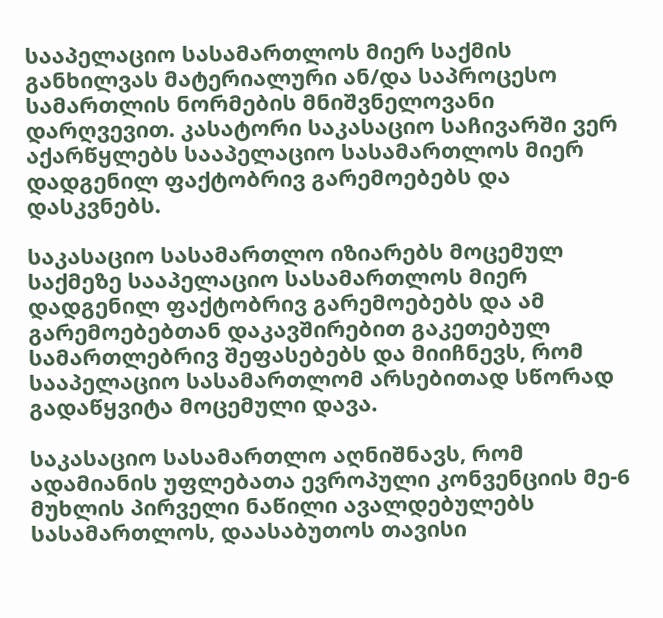სააპელაციო სასამართლოს მიერ საქმის განხილვას მატერიალური ან/და საპროცესო სამართლის ნორმების მნიშვნელოვანი დარღვევით. კასატორი საკასაციო საჩივარში ვერ აქარწყლებს სააპელაციო სასამართლოს მიერ დადგენილ ფაქტობრივ გარემოებებს და დასკვნებს.

საკასაციო სასამართლო იზიარებს მოცემულ საქმეზე სააპელაციო სასამართლოს მიერ დადგენილ ფაქტობრივ გარემოებებს და ამ გარემოებებთან დაკავშირებით გაკეთებულ სამართლებრივ შეფასებებს და მიიჩნევს, რომ სააპელაციო სასამართლომ არსებითად სწორად გადაწყვიტა მოცემული დავა.

საკასაციო სასამართლო აღნიშნავს, რომ ადამიანის უფლებათა ევროპული კონვენციის მე-6 მუხლის პირველი ნაწილი ავალდებულებს სასამართლოს, დაასაბუთოს თავისი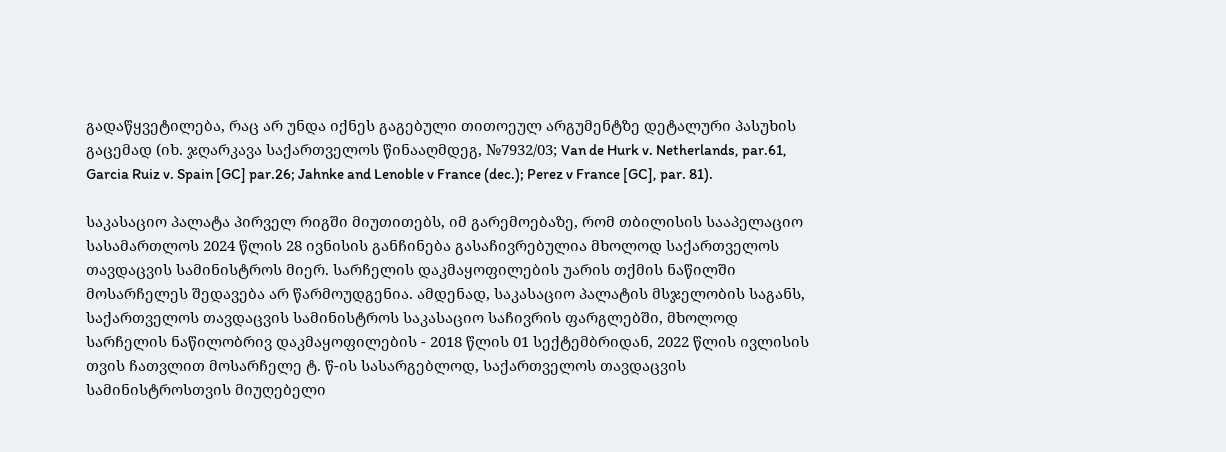გადაწყვეტილება, რაც არ უნდა იქნეს გაგებული თითოეულ არგუმენტზე დეტალური პასუხის გაცემად (იხ. ჯღარკავა საქართველოს წინააღმდეგ, №7932/03; Van de Hurk v. Netherlands, par.61, Garcia Ruiz v. Spain [GC] par.26; Jahnke and Lenoble v France (dec.); Perez v France [GC], par. 81).

საკასაციო პალატა პირველ რიგში მიუთითებს, იმ გარემოებაზე, რომ თბილისის სააპელაციო სასამართლოს 2024 წლის 28 ივნისის განჩინება გასაჩივრებულია მხოლოდ საქართველოს თავდაცვის სამინისტროს მიერ. სარჩელის დაკმაყოფილების უარის თქმის ნაწილში მოსარჩელეს შედავება არ წარმოუდგენია. ამდენად, საკასაციო პალატის მსჯელობის საგანს, საქართველოს თავდაცვის სამინისტროს საკასაციო საჩივრის ფარგლებში, მხოლოდ სარჩელის ნაწილობრივ დაკმაყოფილების - 2018 წლის 01 სექტემბრიდან, 2022 წლის ივლისის თვის ჩათვლით მოსარჩელე ტ. წ-ის სასარგებლოდ, საქართველოს თავდაცვის სამინისტროსთვის მიუღებელი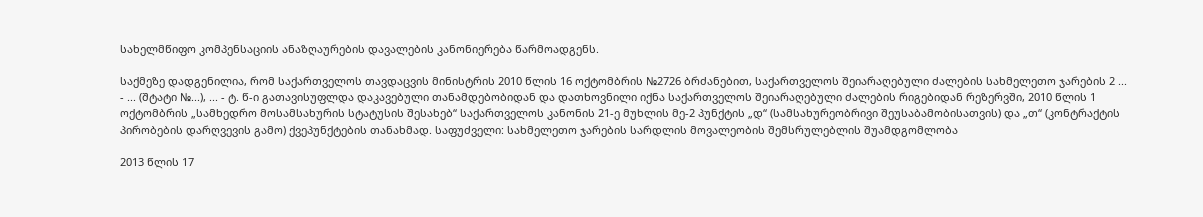სახელმწიფო კომპენსაციის ანაზღაურების დავალების კანონიერება წარმოადგენს.

საქმეზე დადგენილია, რომ საქართველოს თავდაცვის მინისტრის 2010 წლის 16 ოქტომბრის №2726 ბრძანებით, საქართველოს შეიარაღებული ძალების სახმელეთო ჯარების 2 ... - ... (შტატი №...), ... - ტ. წ-ი გათავისუფლდა დაკავებული თანამდებობიდან და დათხოვნილი იქნა საქართველოს შეიარაღებული ძალების რიგებიდან რეზერვში, 2010 წლის 1 ოქტომბრის „სამხედრო მოსამსახურის სტატუსის შესახებ“ საქართველოს კანონის 21-ე მუხლის მე-2 პუნქტის „დ“ (სამსახურეობრივი შეუსაბამობისათვის) და „თ“ (კონტრაქტის პირობების დარღვევის გამო) ქვეპუნქტების თანახმად. საფუძველი: სახმელეთო ჯარების სარდლის მოვალეობის შემსრულებლის შუამდგომლობა

2013 წლის 17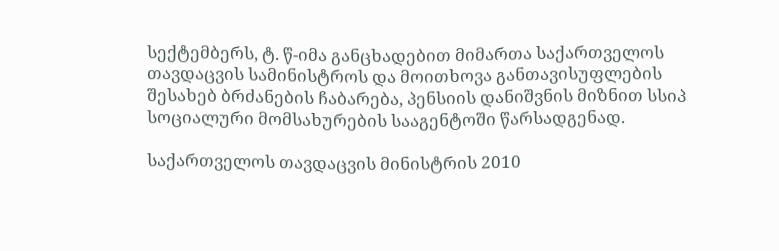სექტემბერს, ტ. წ-იმა განცხადებით მიმართა საქართველოს თავდაცვის სამინისტროს და მოითხოვა განთავისუფლების შესახებ ბრძანების ჩაბარება, პენსიის დანიშვნის მიზნით სსიპ სოციალური მომსახურების სააგენტოში წარსადგენად.

საქართველოს თავდაცვის მინისტრის 2010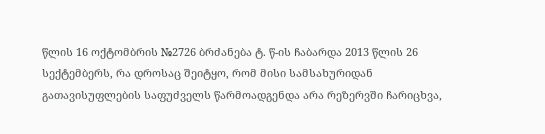წლის 16 ოქტომბრის №2726 ბრძანება ტ. წ-ის ჩაბარდა 2013 წლის 26 სექტემბერს, რა დროსაც შეიტყო, რომ მისი სამსახურიდან გათავისუფლების საფუძველს წარმოადგენდა არა რეზერვში ჩარიცხვა,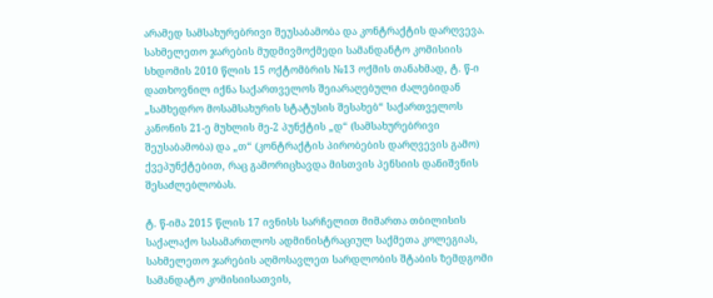არამედ სამსახურებრივი შეუსაბამობა და კონტრაქტის დარღვევა. სახმელეთო ჯარების მუდმივმოქმედი სამანდანტო კომისიის სხდომის 2010 წლის 15 ოქტომბრის №13 ოქმის თანახმად, ტ. წ-ი დათხოვნილ იქნა საქართველოს შეიარაღებული ძალებიდან „სამხედრო მოსამსახურის სტატუსის შესახებ“ საქართველოს კანონის 21-ე მუხლის მე-2 პუნქტის „დ“ (სამსახურებრივი შეუსაბამობა) და „თ“ (კონტრაქტის პირობების დარღვევის გამო) ქვეპუნქტებით, რაც გამორიცხავდა მისთვის პენსიის დანიშვნის შესაძლებლობას.

ტ. წ-იმა 2015 წლის 17 ივნისს სარჩელით მიმართა თბილისის საქალაქო სასამართლოს ადმინისტრაციულ საქმეთა კოლეგიას, სახმელეთო ჯარების აღმოსავლეთ სარდლობის შტაბის ზემდგომი სამანდატო კომისიისათვის,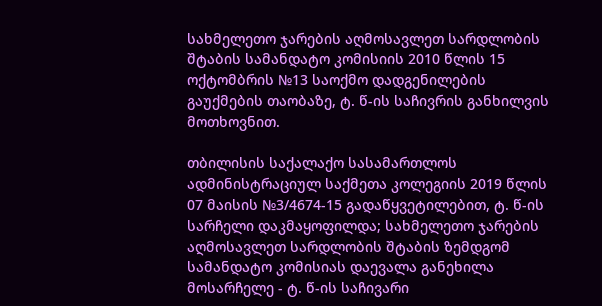სახმელეთო ჯარების აღმოსავლეთ სარდლობის შტაბის სამანდატო კომისიის 2010 წლის 15 ოქტომბრის №13 საოქმო დადგენილების გაუქმების თაობაზე, ტ. წ-ის საჩივრის განხილვის მოთხოვნით.

თბილისის საქალაქო სასამართლოს ადმინისტრაციულ საქმეთა კოლეგიის 2019 წლის 07 მაისის №3/4674-15 გადაწყვეტილებით, ტ. წ-ის სარჩელი დაკმაყოფილდა; სახმელეთო ჯარების აღმოსავლეთ სარდლობის შტაბის ზემდგომ სამანდატო კომისიას დაევალა განეხილა მოსარჩელე - ტ. წ-ის საჩივარი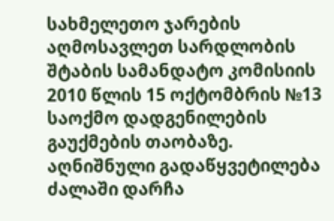სახმელეთო ჯარების აღმოსავლეთ სარდლობის შტაბის სამანდატო კომისიის 2010 წლის 15 ოქტომბრის №13 საოქმო დადგენილების გაუქმების თაობაზე. აღნიშნული გადაწყვეტილება ძალაში დარჩა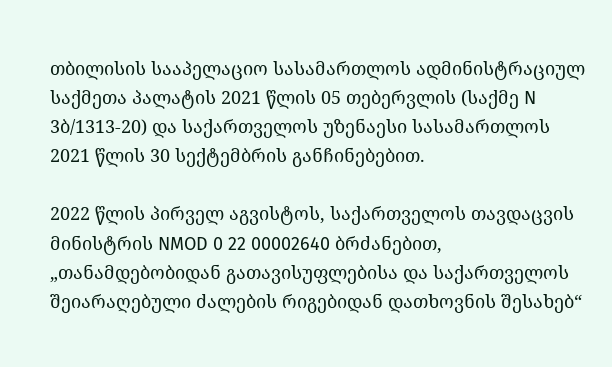თბილისის სააპელაციო სასამართლოს ადმინისტრაციულ საქმეთა პალატის 2021 წლის 05 თებერვლის (საქმე N 3ბ/1313-20) და საქართველოს უზენაესი სასამართლოს 2021 წლის 30 სექტემბრის განჩინებებით.

2022 წლის პირველ აგვისტოს, საქართველოს თავდაცვის მინისტრის NMOD 0 22 00002640 ბრძანებით, „თანამდებობიდან გათავისუფლებისა და საქართველოს შეიარაღებული ძალების რიგებიდან დათხოვნის შესახებ“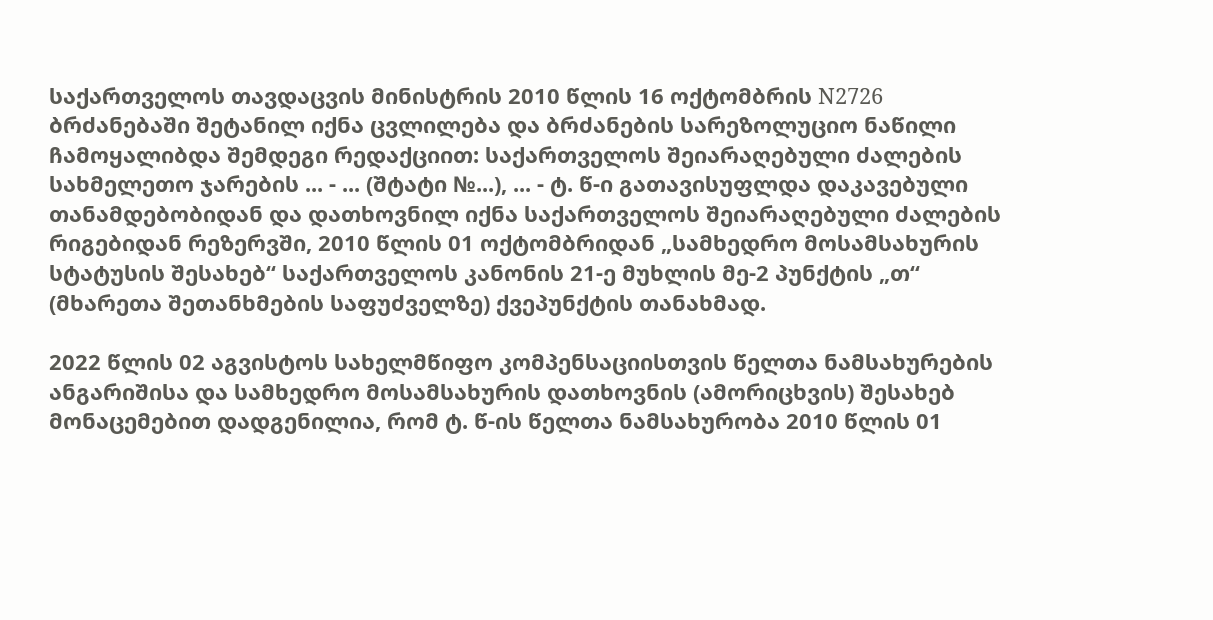საქართველოს თავდაცვის მინისტრის 2010 წლის 16 ოქტომბრის N2726 ბრძანებაში შეტანილ იქნა ცვლილება და ბრძანების სარეზოლუციო ნაწილი ჩამოყალიბდა შემდეგი რედაქციით: საქართველოს შეიარაღებული ძალების სახმელეთო ჯარების ... - ... (შტატი №...), ... - ტ. წ-ი გათავისუფლდა დაკავებული თანამდებობიდან და დათხოვნილ იქნა საქართველოს შეიარაღებული ძალების რიგებიდან რეზერვში, 2010 წლის 01 ოქტომბრიდან „სამხედრო მოსამსახურის სტატუსის შესახებ“ საქართველოს კანონის 21-ე მუხლის მე-2 პუნქტის „თ“ (მხარეთა შეთანხმების საფუძველზე) ქვეპუნქტის თანახმად.

2022 წლის 02 აგვისტოს სახელმწიფო კომპენსაციისთვის წელთა ნამსახურების ანგარიშისა და სამხედრო მოსამსახურის დათხოვნის (ამორიცხვის) შესახებ მონაცემებით დადგენილია, რომ ტ. წ-ის წელთა ნამსახურობა 2010 წლის 01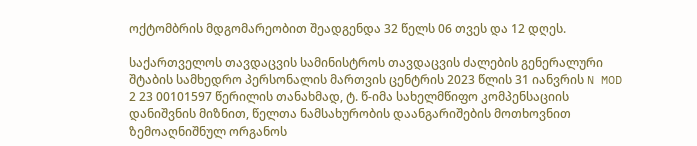ოქტომბრის მდგომარეობით შეადგენდა 32 წელს 06 თვეს და 12 დღეს.

საქართველოს თავდაცვის სამინისტროს თავდაცვის ძალების გენერალური შტაბის სამხედრო პერსონალის მართვის ცენტრის 2023 წლის 31 იანვრის N MOD 2 23 00101597 წერილის თანახმად, ტ. წ-იმა სახელმწიფო კომპენსაციის დანიშვნის მიზნით, წელთა ნამსახურობის დაანგარიშების მოთხოვნით ზემოაღნიშნულ ორგანოს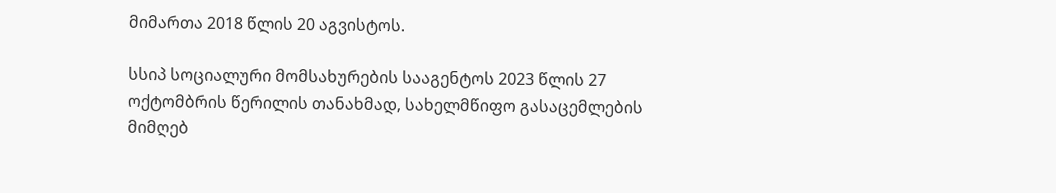მიმართა 2018 წლის 20 აგვისტოს.

სსიპ სოციალური მომსახურების სააგენტოს 2023 წლის 27 ოქტომბრის წერილის თანახმად, სახელმწიფო გასაცემლების მიმღებ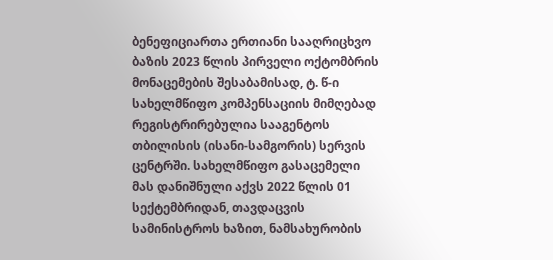ბენეფიციართა ერთიანი სააღრიცხვო ბაზის 2023 წლის პირველი ოქტომბრის მონაცემების შესაბამისად, ტ. წ-ი სახელმწიფო კომპენსაციის მიმღებად რეგისტრირებულია სააგენტოს თბილისის (ისანი-სამგორის) სერვის ცენტრში. სახელმწიფო გასაცემელი მას დანიშნული აქვს 2022 წლის 01 სექტემბრიდან, თავდაცვის სამინისტროს ხაზით, ნამსახურობის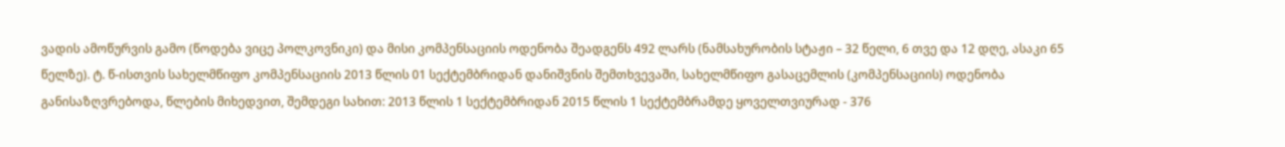ვადის ამოწურვის გამო (წოდება ვიცე პოლკოვნიკი) და მისი კომპენსაციის ოდენობა შეადგენს 492 ლარს (ნამსახურობის სტაჟი – 32 წელი, 6 თვე და 12 დღე, ასაკი 65 წელზე). ტ. წ-ისთვის სახელმწიფო კომპენსაციის 2013 წლის 01 სექტემბრიდან დანიშვნის შემთხვევაში, სახელმწიფო გასაცემლის (კომპენსაციის) ოდენობა განისაზღვრებოდა, წლების მიხედვით, შემდეგი სახით: 2013 წლის 1 სექტემბრიდან 2015 წლის 1 სექტემბრამდე ყოველთვიურად - 376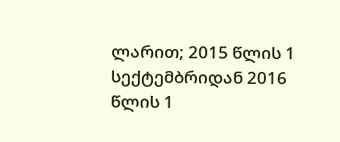ლარით; 2015 წლის 1 სექტემბრიდან 2016 წლის 1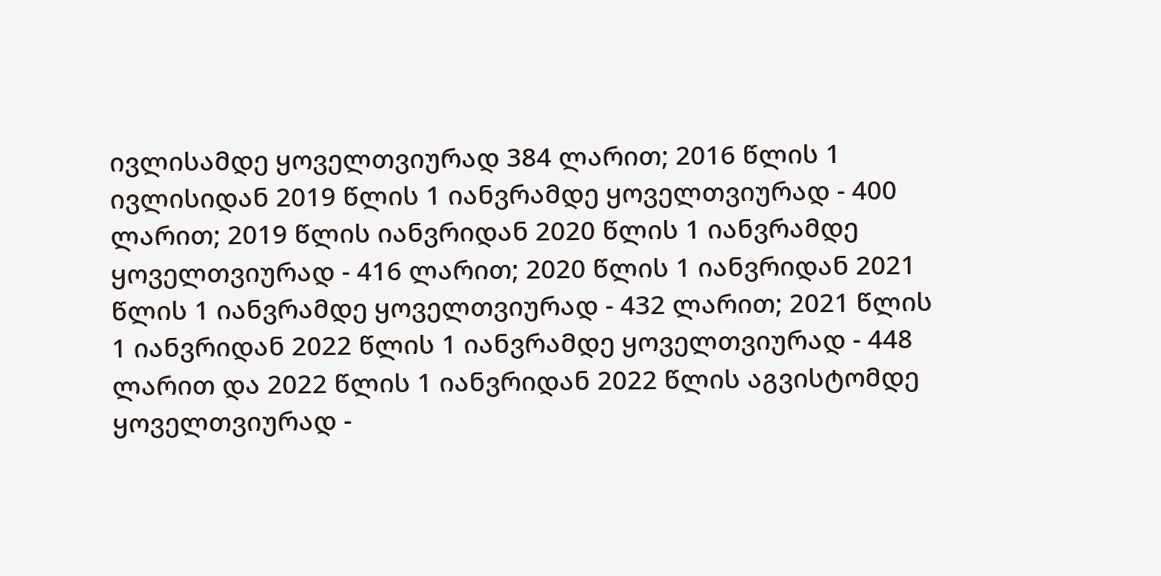ივლისამდე ყოველთვიურად 384 ლარით; 2016 წლის 1 ივლისიდან 2019 წლის 1 იანვრამდე ყოველთვიურად - 400 ლარით; 2019 წლის იანვრიდან 2020 წლის 1 იანვრამდე ყოველთვიურად - 416 ლარით; 2020 წლის 1 იანვრიდან 2021 წლის 1 იანვრამდე ყოველთვიურად - 432 ლარით; 2021 წლის 1 იანვრიდან 2022 წლის 1 იანვრამდე ყოველთვიურად - 448 ლარით და 2022 წლის 1 იანვრიდან 2022 წლის აგვისტომდე ყოველთვიურად -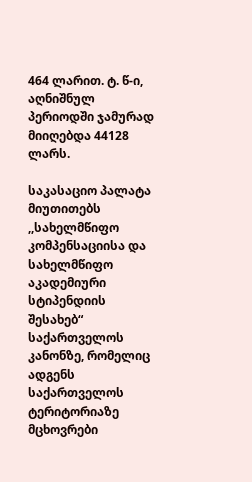464 ლარით. ტ. წ-ი, აღნიშნულ პერიოდში ჯამურად მიიღებდა 44128 ლარს.

საკასაციო პალატა მიუთითებს ,,სახელმწიფო კომპენსაციისა და სახელმწიფო აკადემიური სტიპენდიის შესახებ“ საქართველოს კანონზე, რომელიც ადგენს საქართველოს ტერიტორიაზე მცხოვრები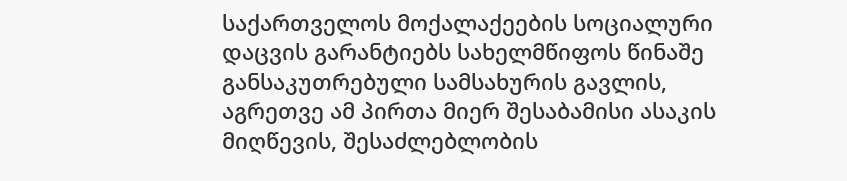საქართველოს მოქალაქეების სოციალური დაცვის გარანტიებს სახელმწიფოს წინაშე განსაკუთრებული სამსახურის გავლის, აგრეთვე ამ პირთა მიერ შესაბამისი ასაკის მიღწევის, შესაძლებლობის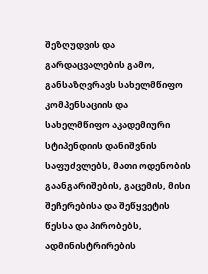შეზღუდვის და გარდაცვალების გამო, განსაზღვრავს სახელმწიფო კომპენსაციის და სახელმწიფო აკადემიური სტიპენდიის დანიშვნის საფუძვლებს, მათი ოდენობის გაანგარიშების, გაცემის, მისი შეჩერებისა და შეწყვეტის წესსა და პირობებს, ადმინისტრირების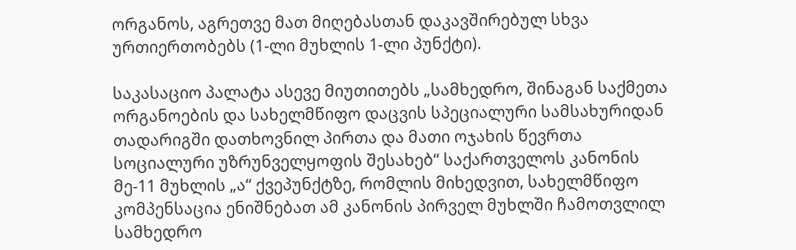ორგანოს, აგრეთვე მათ მიღებასთან დაკავშირებულ სხვა ურთიერთობებს (1-ლი მუხლის 1-ლი პუნქტი).

საკასაციო პალატა ასევე მიუთითებს „სამხედრო, შინაგან საქმეთა ორგანოების და სახელმწიფო დაცვის სპეციალური სამსახურიდან თადარიგში დათხოვნილ პირთა და მათი ოჯახის წევრთა სოციალური უზრუნველყოფის შესახებ“ საქართველოს კანონის მე-11 მუხლის „ა“ ქვეპუნქტზე, რომლის მიხედვით, სახელმწიფო კომპენსაცია ენიშნებათ ამ კანონის პირველ მუხლში ჩამოთვლილ სამხედრო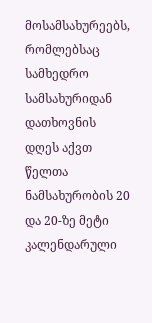მოსამსახურეებს, რომლებსაც სამხედრო სამსახურიდან დათხოვნის დღეს აქვთ წელთა ნამსახურობის 20 და 20-ზე მეტი კალენდარული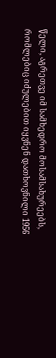წელი, აგრეთვე იმ სამხედრო მოსამსახურეებს, რომლებიც იძულებით იყვნენ დათხოვნილი 1956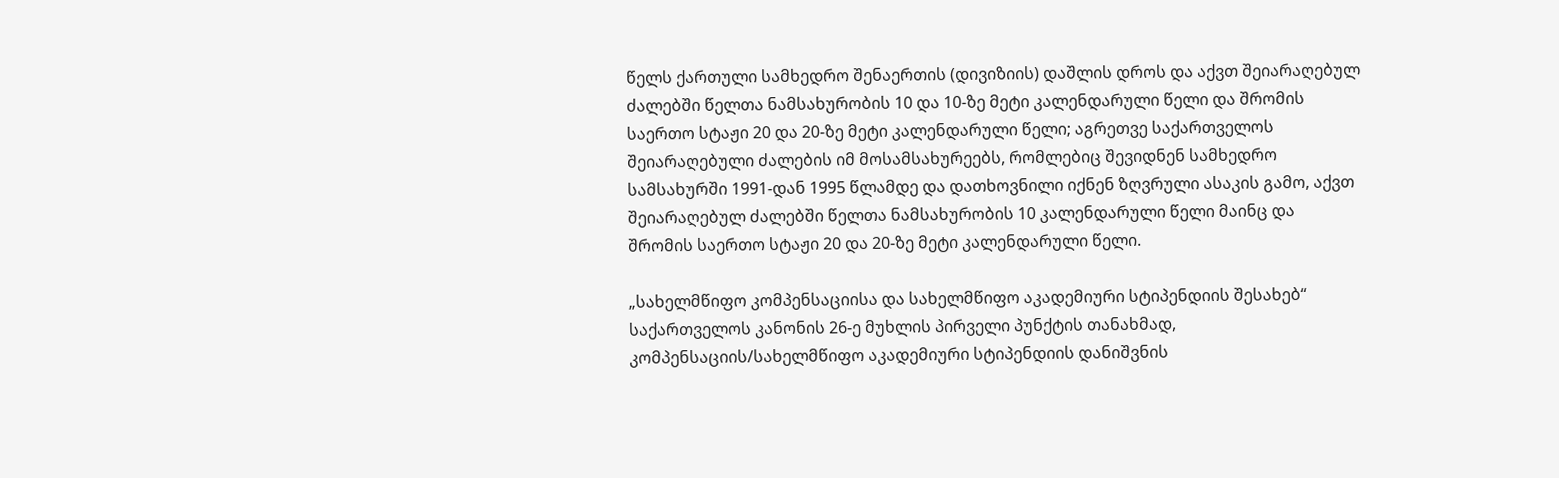წელს ქართული სამხედრო შენაერთის (დივიზიის) დაშლის დროს და აქვთ შეიარაღებულ ძალებში წელთა ნამსახურობის 10 და 10-ზე მეტი კალენდარული წელი და შრომის საერთო სტაჟი 20 და 20-ზე მეტი კალენდარული წელი; აგრეთვე საქართველოს შეიარაღებული ძალების იმ მოსამსახურეებს, რომლებიც შევიდნენ სამხედრო სამსახურში 1991-დან 1995 წლამდე და დათხოვნილი იქნენ ზღვრული ასაკის გამო, აქვთ შეიარაღებულ ძალებში წელთა ნამსახურობის 10 კალენდარული წელი მაინც და შრომის საერთო სტაჟი 20 და 20-ზე მეტი კალენდარული წელი.

„სახელმწიფო კომპენსაციისა და სახელმწიფო აკადემიური სტიპენდიის შესახებ“ საქართველოს კანონის 26-ე მუხლის პირველი პუნქტის თანახმად, კომპენსაციის/სახელმწიფო აკადემიური სტიპენდიის დანიშვნის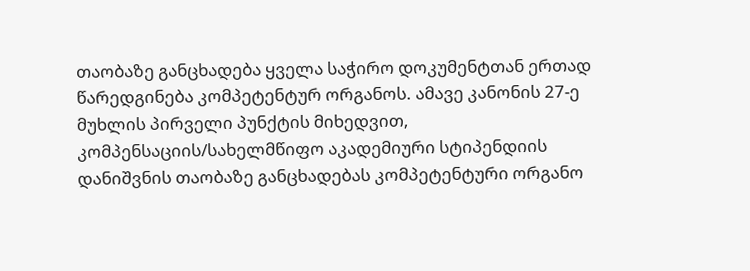თაობაზე განცხადება ყველა საჭირო დოკუმენტთან ერთად წარედგინება კომპეტენტურ ორგანოს. ამავე კანონის 27-ე მუხლის პირველი პუნქტის მიხედვით, კომპენსაციის/სახელმწიფო აკადემიური სტიპენდიის დანიშვნის თაობაზე განცხადებას კომპეტენტური ორგანო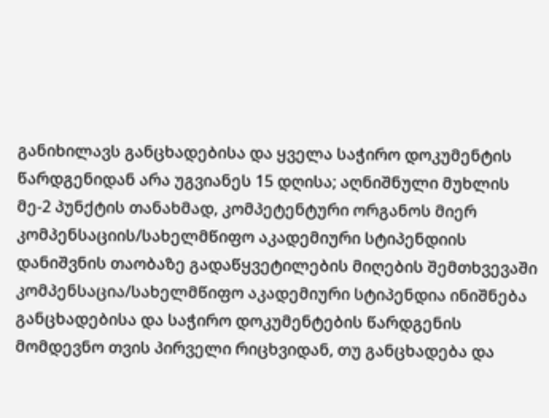განიხილავს განცხადებისა და ყველა საჭირო დოკუმენტის წარდგენიდან არა უგვიანეს 15 დღისა; აღნიშნული მუხლის მე-2 პუნქტის თანახმად, კომპეტენტური ორგანოს მიერ კომპენსაციის/სახელმწიფო აკადემიური სტიპენდიის დანიშვნის თაობაზე გადაწყვეტილების მიღების შემთხვევაში კომპენსაცია/სახელმწიფო აკადემიური სტიპენდია ინიშნება განცხადებისა და საჭირო დოკუმენტების წარდგენის მომდევნო თვის პირველი რიცხვიდან, თუ განცხადება და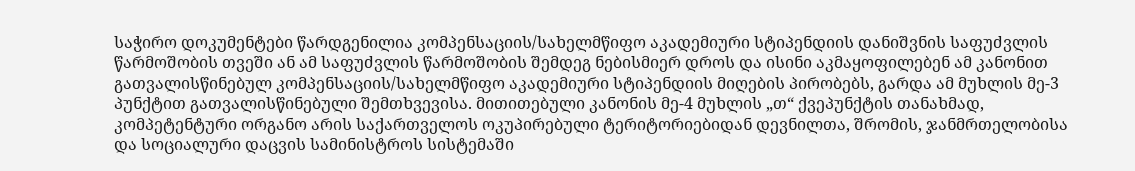საჭირო დოკუმენტები წარდგენილია კომპენსაციის/სახელმწიფო აკადემიური სტიპენდიის დანიშვნის საფუძვლის წარმოშობის თვეში ან ამ საფუძვლის წარმოშობის შემდეგ ნებისმიერ დროს და ისინი აკმაყოფილებენ ამ კანონით გათვალისწინებულ კომპენსაციის/სახელმწიფო აკადემიური სტიპენდიის მიღების პირობებს, გარდა ამ მუხლის მე-3 პუნქტით გათვალისწინებული შემთხვევისა. მითითებული კანონის მე-4 მუხლის „თ“ ქვეპუნქტის თანახმად, კომპეტენტური ორგანო არის საქართველოს ოკუპირებული ტერიტორიებიდან დევნილთა, შრომის, ჯანმრთელობისა და სოციალური დაცვის სამინისტროს სისტემაში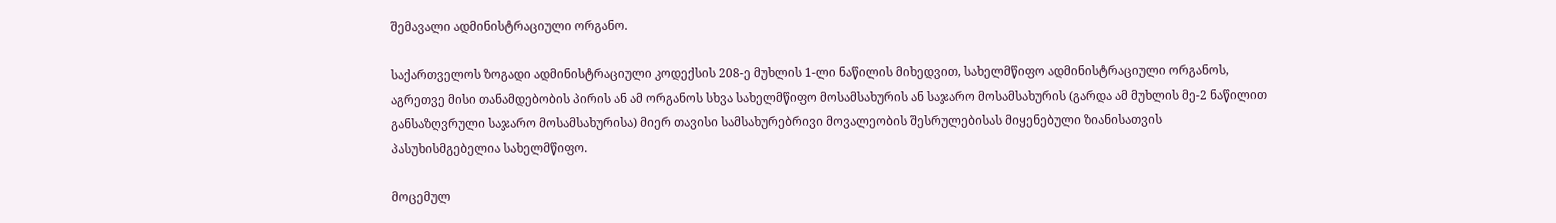შემავალი ადმინისტრაციული ორგანო.

საქართველოს ზოგადი ადმინისტრაციული კოდექსის 208-ე მუხლის 1-ლი ნაწილის მიხედვით, სახელმწიფო ადმინისტრაციული ორგანოს, აგრეთვე მისი თანამდებობის პირის ან ამ ორგანოს სხვა სახელმწიფო მოსამსახურის ან საჯარო მოსამსახურის (გარდა ამ მუხლის მე-2 ნაწილით განსაზღვრული საჯარო მოსამსახურისა) მიერ თავისი სამსახურებრივი მოვალეობის შესრულებისას მიყენებული ზიანისათვის პასუხისმგებელია სახელმწიფო.

მოცემულ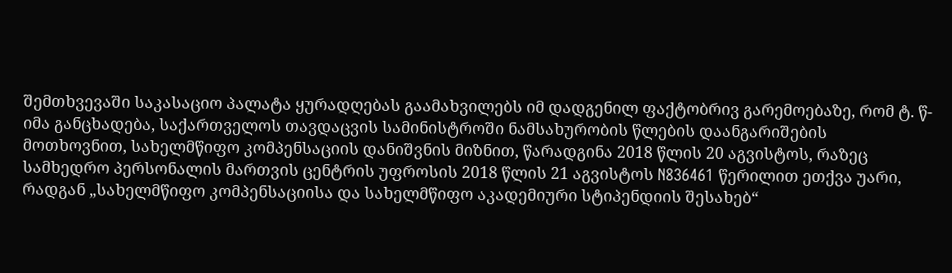შემთხვევაში საკასაციო პალატა ყურადღებას გაამახვილებს იმ დადგენილ ფაქტობრივ გარემოებაზე, რომ ტ. წ-იმა განცხადება, საქართველოს თავდაცვის სამინისტროში ნამსახურობის წლების დაანგარიშების მოთხოვნით, სახელმწიფო კომპენსაციის დანიშვნის მიზნით, წარადგინა 2018 წლის 20 აგვისტოს, რაზეც სამხედრო პერსონალის მართვის ცენტრის უფროსის 2018 წლის 21 აგვისტოს N836461 წერილით ეთქვა უარი, რადგან „სახელმწიფო კომპენსაციისა და სახელმწიფო აკადემიური სტიპენდიის შესახებ“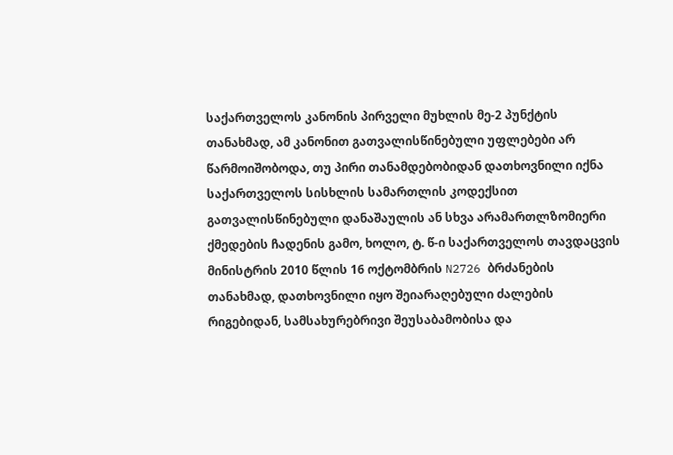საქართველოს კანონის პირველი მუხლის მე-2 პუნქტის თანახმად, ამ კანონით გათვალისწინებული უფლებები არ წარმოიშობოდა, თუ პირი თანამდებობიდან დათხოვნილი იქნა საქართველოს სისხლის სამართლის კოდექსით გათვალისწინებული დანაშაულის ან სხვა არამართლზომიერი ქმედების ჩადენის გამო, ხოლო, ტ. წ-ი საქართველოს თავდაცვის მინისტრის 2010 წლის 16 ოქტომბრის N2726 ბრძანების თანახმად, დათხოვნილი იყო შეიარაღებული ძალების რიგებიდან, სამსახურებრივი შეუსაბამობისა და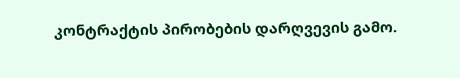კონტრაქტის პირობების დარღვევის გამო.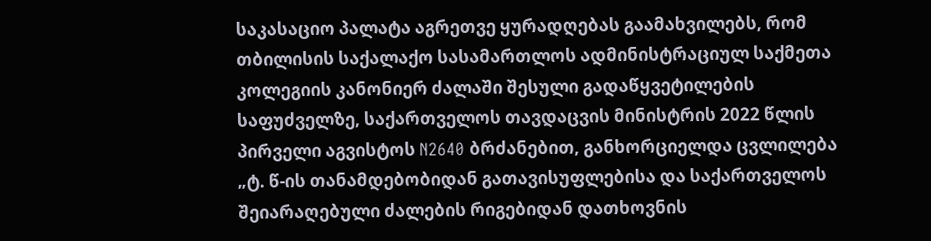საკასაციო პალატა აგრეთვე ყურადღებას გაამახვილებს, რომ თბილისის საქალაქო სასამართლოს ადმინისტრაციულ საქმეთა კოლეგიის კანონიერ ძალაში შესული გადაწყვეტილების საფუძველზე, საქართველოს თავდაცვის მინისტრის 2022 წლის პირველი აგვისტოს N2640 ბრძანებით, განხორციელდა ცვლილება „ტ. წ-ის თანამდებობიდან გათავისუფლებისა და საქართველოს შეიარაღებული ძალების რიგებიდან დათხოვნის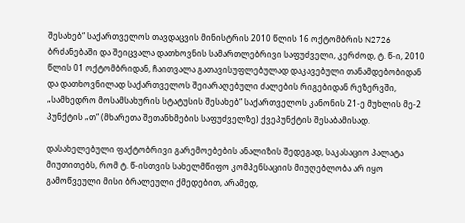შესახებ“ საქართველოს თავდაცვის მინისტრის 2010 წლის 16 ოქტომბრის N2726 ბრძანებაში და შეიცვალა დათხოვნის სამართლებრივი საფუძველი, კერძოდ, ტ. წ-ი, 2010 წლის 01 ოქტომბრიდან, ჩაითვალა გათავისუფლებულად დაკავებული თანამდებობიდან და დათხოვნილად საქართველოს შეიარაღებული ძალების რიგებიდან რეზერვში, „სამხედრო მოსამსახურის სტატუსის შესახებ“ საქართველოს კანონის 21-ე მუხლის მე-2 პუნქტის „თ“ (მხარეთა შეთანხმების საფუძველზე) ქვეპუნქტის შესაბამისად.

დასახელებული ფაქტობრივი გარემოებების ანალიზის შედეგად, საკასაციო პალატა მიუთითებს, რომ ტ. წ-ისთვის სახელმწიფო კომპენსაციის მიუღებლობა არ იყო გამოწვეული მისი ბრალეული ქმედებით, არამედ,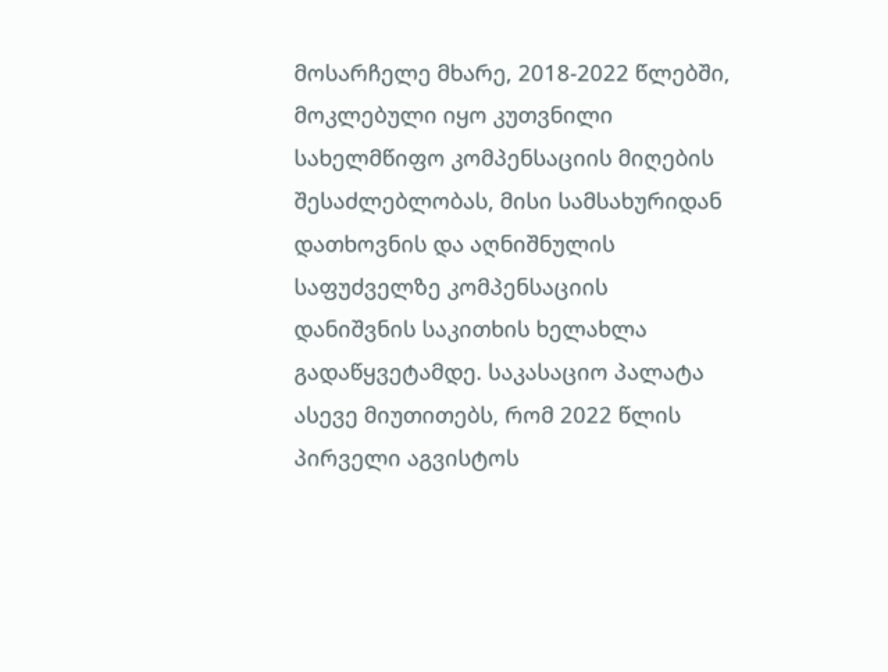მოსარჩელე მხარე, 2018-2022 წლებში, მოკლებული იყო კუთვნილი სახელმწიფო კომპენსაციის მიღების შესაძლებლობას, მისი სამსახურიდან დათხოვნის და აღნიშნულის საფუძველზე კომპენსაციის დანიშვნის საკითხის ხელახლა გადაწყვეტამდე. საკასაციო პალატა ასევე მიუთითებს, რომ 2022 წლის პირველი აგვისტოს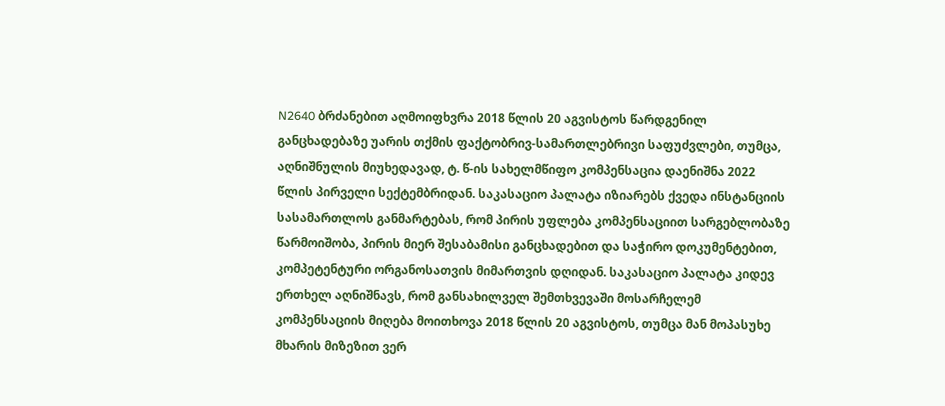N2640 ბრძანებით აღმოიფხვრა 2018 წლის 20 აგვისტოს წარდგენილ განცხადებაზე უარის თქმის ფაქტობრივ-სამართლებრივი საფუძვლები, თუმცა, აღნიშნულის მიუხედავად, ტ. წ-ის სახელმწიფო კომპენსაცია დაენიშნა 2022 წლის პირველი სექტემბრიდან. საკასაციო პალატა იზიარებს ქვედა ინსტანციის სასამართლოს განმარტებას, რომ პირის უფლება კომპენსაციით სარგებლობაზე წარმოიშობა, პირის მიერ შესაბამისი განცხადებით და საჭირო დოკუმენტებით, კომპეტენტური ორგანოსათვის მიმართვის დღიდან. საკასაციო პალატა კიდევ ერთხელ აღნიშნავს, რომ განსახილველ შემთხვევაში მოსარჩელემ კომპენსაციის მიღება მოითხოვა 2018 წლის 20 აგვისტოს, თუმცა მან მოპასუხე მხარის მიზეზით ვერ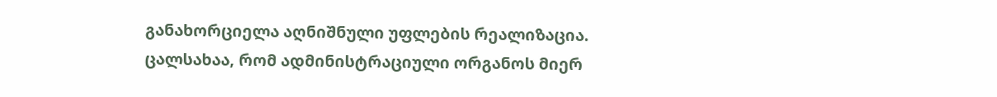განახორციელა აღნიშნული უფლების რეალიზაცია. ცალსახაა, რომ ადმინისტრაციული ორგანოს მიერ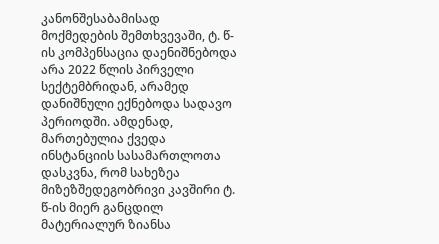კანონშესაბამისად მოქმედების შემთხვევაში, ტ. წ-ის კომპენსაცია დაენიშნებოდა არა 2022 წლის პირველი სექტემბრიდან, არამედ დანიშნული ექნებოდა სადავო პერიოდში. ამდენად, მართებულია ქვედა ინსტანციის სასამართლოთა დასკვნა, რომ სახეზეა მიზეზშედეგობრივი კავშირი ტ. წ-ის მიერ განცდილ მატერიალურ ზიანსა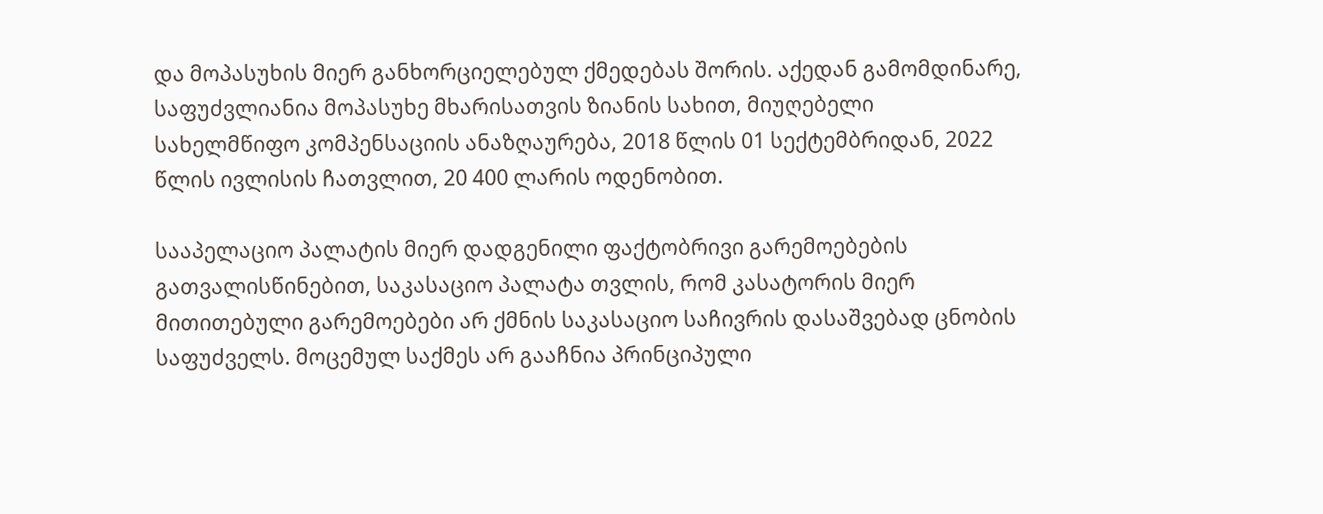და მოპასუხის მიერ განხორციელებულ ქმედებას შორის. აქედან გამომდინარე, საფუძვლიანია მოპასუხე მხარისათვის ზიანის სახით, მიუღებელი სახელმწიფო კომპენსაციის ანაზღაურება, 2018 წლის 01 სექტემბრიდან, 2022 წლის ივლისის ჩათვლით, 20 400 ლარის ოდენობით.

სააპელაციო პალატის მიერ დადგენილი ფაქტობრივი გარემოებების გათვალისწინებით, საკასაციო პალატა თვლის, რომ კასატორის მიერ მითითებული გარემოებები არ ქმნის საკასაციო საჩივრის დასაშვებად ცნობის საფუძველს. მოცემულ საქმეს არ გააჩნია პრინციპული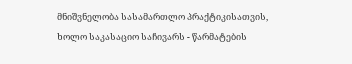მნიშვნელობა სასამართლო პრაქტიკისათვის, ხოლო საკასაციო საჩივარს - წარმატების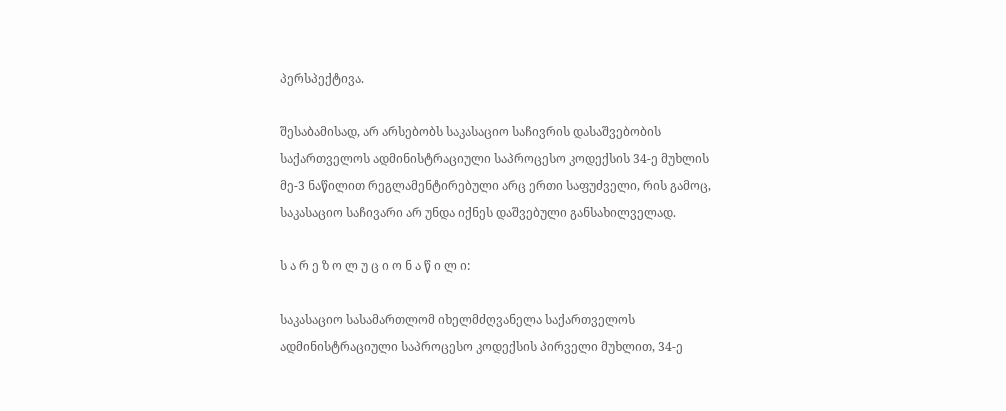პერსპექტივა.

შესაბამისად, არ არსებობს საკასაციო საჩივრის დასაშვებობის საქართველოს ადმინისტრაციული საპროცესო კოდექსის 34-ე მუხლის მე-3 ნაწილით რეგლამენტირებული არც ერთი საფუძველი, რის გამოც, საკასაციო საჩივარი არ უნდა იქნეს დაშვებული განსახილველად.

ს ა რ ე ზ ო ლ უ ც ი ო ნ ა წ ი ლ ი:

საკასაციო სასამართლომ იხელმძღვანელა საქართველოს ადმინისტრაციული საპროცესო კოდექსის პირველი მუხლით, 34-ე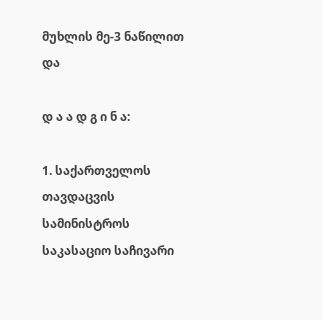მუხლის მე-3 ნაწილით და

დ ა ა დ გ ი ნ ა:

1. საქართველოს თავდაცვის სამინისტროს საკასაციო საჩივარი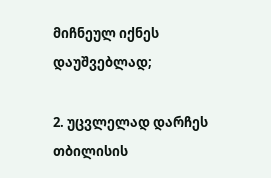მიჩნეულ იქნეს დაუშვებლად;

2. უცვლელად დარჩეს თბილისის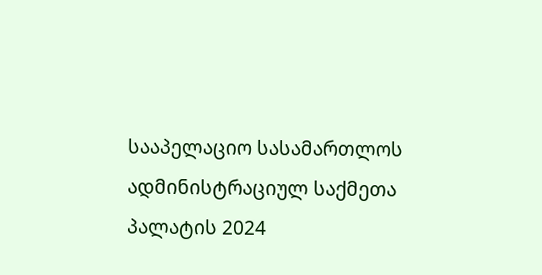სააპელაციო სასამართლოს ადმინისტრაციულ საქმეთა პალატის 2024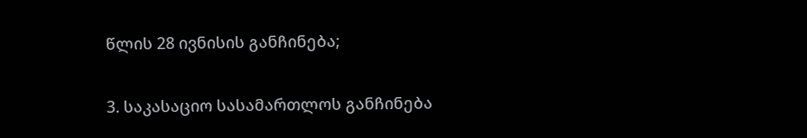წლის 28 ივნისის განჩინება;

3. საკასაციო სასამართლოს განჩინება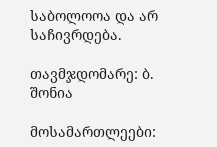საბოლოოა და არ საჩივრდება.

თავმჯდომარე: ბ. შონია

მოსამართლეები: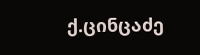ქ.ცინცაძე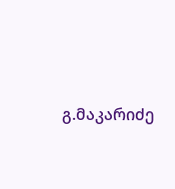გ.მაკარიძე